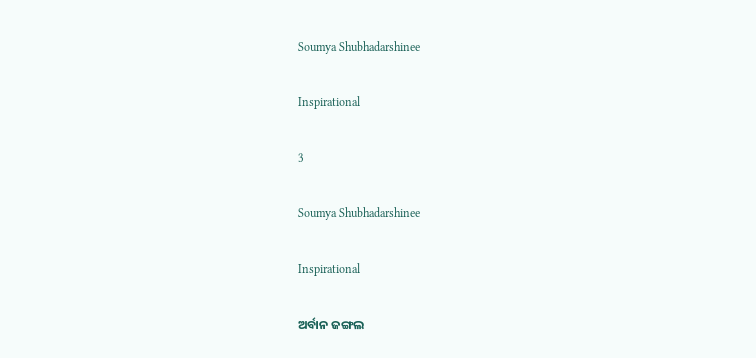Soumya Shubhadarshinee

Inspirational

3

Soumya Shubhadarshinee

Inspirational

ଅର୍ବାନ ଜଙ୍ଗଲ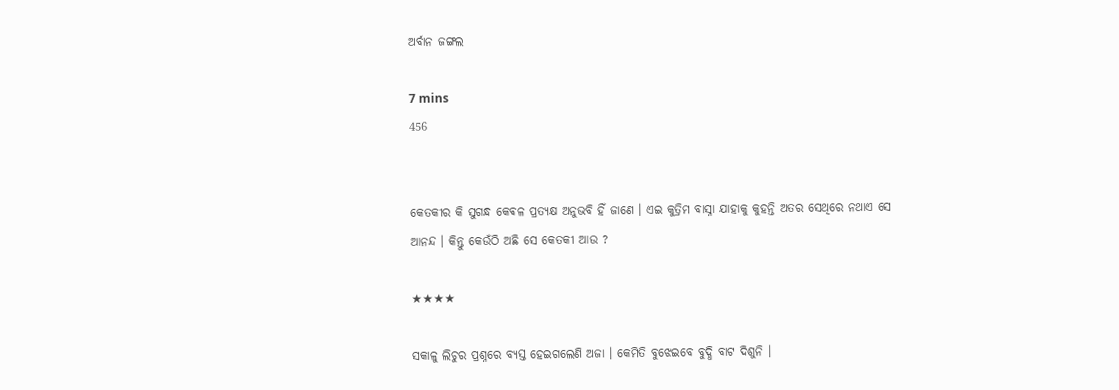ଅର୍ବାନ ଜଙ୍ଗଲ

7 mins
456


କେତକୀର କି ସୁଗନ୍ଧ କେଵଳ ପ୍ରତ୍ୟକ୍ଷ ଅନୁଭବି ହିଁ ଜାଣେ । ଏଇ କୁତ୍ରିମ ବାସ୍ନା ଯାହାକୁ କୁହନ୍ତି ଅତର ସେଥିରେ ନଥାଏ ସେ ଆନନ୍ଦ । କିନ୍ତୁ କେଉଁଠି ଅଛି ସେ କେତକୀ ଆଉ ?

★★★★

ସକାଳୁ ଲିଚୁର ପ୍ରଶ୍ନରେ ବ୍ୟସ୍ତ ହେଇଗଲେଣି ଅଜା । କେମିତି ବୁଝେଇବେ ବୁଦ୍ଧି ବାଟ ଦିଶୁନି ।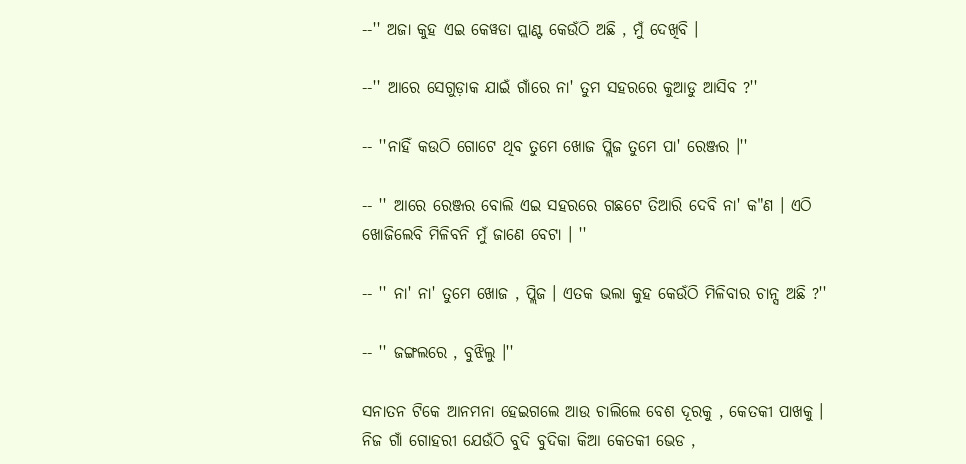--'' ଅଜା କୁହ ଏଇ କେୱଡା ପ୍ଲାଣ୍ଟ କେଉଁଠି ଅଛି , ମୁଁ ଦେଖିବି ।

--'' ଆରେ ସେଗୁଡ଼ାକ ଯାଇଁ ଗାଁରେ ନା' ତୁମ ସହରରେ କୁଆଡୁ ଆସିବ ?''

-- ''ନାହିଁ କଉଠି ଗୋଟେ ଥିବ ତୁମେ ଖୋଜ ପ୍ଲିଜ ତୁମେ ପା' ରେଞ୍ଜର ।''

-- '' ଆରେ ରେଞ୍ଜର ବୋଲି ଏଇ ସହରରେ ଗଛଟେ ତିଆରି ଦେବି ନା' କ"ଣ । ଏଠି ଖୋଜିଲେବି ମିଳିବନି ମୁଁ ଜାଣେ ବେଟା । ''

-- '' ନା' ନା' ତୁମେ ଖୋଜ , ପ୍ଲିଜ । ଏତକ ଭଲା କୁହ କେଉଁଠି ମିଳିବାର ଚାନ୍ସ ଅଛି ?''

-- '' ଜଙ୍ଗଲରେ , ବୁଝିଲୁ ।''

ସନାତନ ଟିକେ ଆନମନା ହେଇଗଲେ ଆଉ ଚାଲିଲେ ବେଶ ଦୂରକୁ , କେତକୀ ପାଖକୁ । ନିଜ ଗାଁ ଗୋହରୀ ଯେଉଁଠି ବୁଦି ବୁଦିକା କିଆ କେତକୀ ଭେଡ ,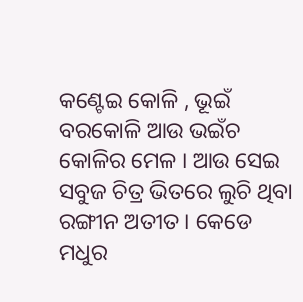କଣ୍ଟେଇ କୋଳି , ଭୂଇଁ ବରକୋଳି ଆଉ ଭଇଁଚ କୋଳିର ମେଳ । ଆଉ ସେଇ ସବୁଜ ଚିତ୍ର ଭିତରେ ଲୁଚି ଥିବା ରଙ୍ଗୀନ ଅତୀତ । କେଡେ ମଧୁର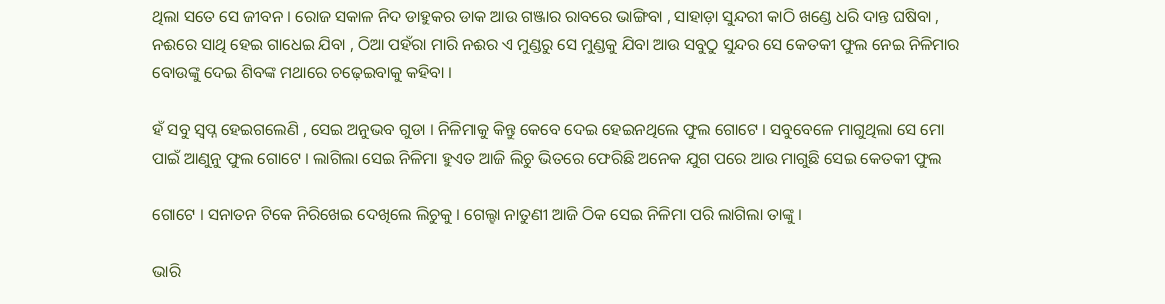ଥିଲା ସତେ ସେ ଜୀବନ । ରୋଜ ସକାଳ ନିଦ ଡାହୁକର ଡାକ ଆଉ ଗଞ୍ଜାର ରାବରେ ଭାଙ୍ଗିବା , ସାହାଡ଼ା ସୁନ୍ଦରୀ କାଠି ଖଣ୍ଡେ ଧରି ଦାନ୍ତ ଘଷିବା , ନଈରେ ସାଥି ହେଇ ଗାଧେଇ ଯିବା , ଠିଆ ପହଁରା ମାରି ନଈର ଏ ମୁଣ୍ଡରୁ ସେ ମୁଣ୍ଡକୁ ଯିବା ଆଉ ସବୁଠୁ ସୁନ୍ଦର ସେ କେତକୀ ଫୁଲ ନେଇ ନିଳିମାର ବୋଉଙ୍କୁ ଦେଇ ଶିବଙ୍କ ମଥାରେ ଚଢ଼େଇବାକୁ କହିବା ।

ହଁ ସବୁ ସ୍ୱପ୍ନ ହେଇଗଲେଣି , ସେଇ ଅନୁଭବ ଗୁଡା । ନିଳିମାକୁ କିନ୍ତୁ କେବେ ଦେଇ ହେଇନଥିଲେ ଫୁଲ ଗୋଟେ । ସବୁବେଳେ ମାଗୁଥିଲା ସେ ମୋ ପାଇଁ ଆଣୁନୁ ଫୁଲ ଗୋଟେ । ଲାଗିଲା ସେଇ ନିଳିମା ହୁଏତ ଆଜି ଲିଚୁ ଭିତରେ ଫେରିଛି ଅନେକ ଯୁଗ ପରେ ଆଉ ମାଗୁଛି ସେଇ କେତକୀ ଫୁଲ

ଗୋଟେ । ସନାତନ ଟିକେ ନିରିଖେଇ ଦେଖିଲେ ଲିଚୁକୁ । ଗେଲ୍ହା ନାତୁଣୀ ଆଜି ଠିକ ସେଇ ନିଳିମା ପରି ଲାଗିଲା ତାଙ୍କୁ ।

ଭାରି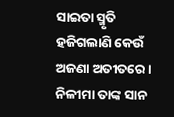ସାଇତା ସ୍ମୃତି ହଜିଗଲାଣି କେଉଁ ଅଜଣା ଅତୀତରେ । ନିଳୀମା ତାଙ୍କ ସାନ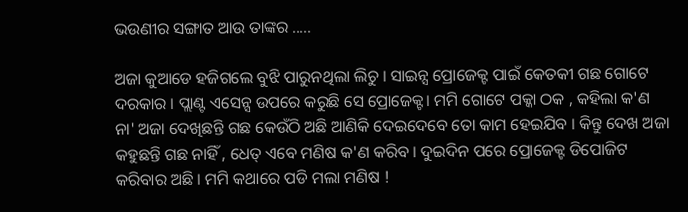ଭଉଣୀର ସଙ୍ଗାତ ଆଉ ତାଙ୍କର .....

ଅଜା କୁଆଡେ ହଜିଗଲେ ବୁଝି ପାରୁନଥିଲା ଲିଚୁ । ସାଇନ୍ସ ପ୍ରୋଜେକ୍ଟ ପାଇଁ କେତକୀ ଗଛ ଗୋଟେ ଦରକାର । ପ୍ଲାଣ୍ଟ ଏସେନ୍ସ ଉପରେ କରୁଛି ସେ ପ୍ରୋଜେକ୍ଟ। ମମି ଗୋଟେ ପକ୍କା ଠକ , କହିଲା କ'ଣ ନା' ଅଜା ଦେଖିଛନ୍ତି ଗଛ କେଉଁଠି ଅଛି ଆଣିକି ଦେଇଦେବେ ତୋ କାମ ହେଇଯିବ । କିନ୍ତୁ ଦେଖ ଅଜା କହୁଛନ୍ତି ଗଛ ନାହିଁ , ଧେତ୍ ଏବେ ମଣିଷ କ'ଣ କରିବ । ଦୁଇଦିନ ପରେ ପ୍ରୋଜେକ୍ଟ ଡିପୋଜିଟ କରିବାର ଅଛି । ମମି କଥାରେ ପଡି ମଲା ମଣିଷ !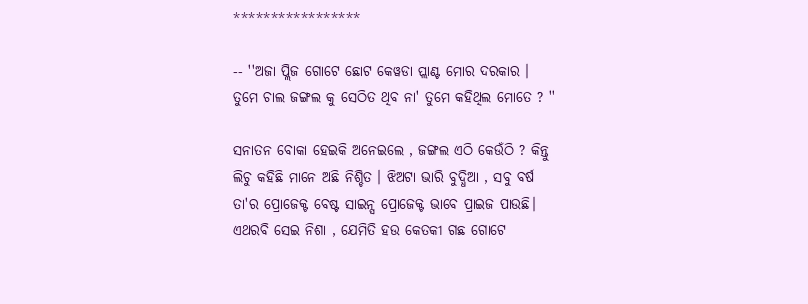*****************

-- ''ଅଜା ପ୍ଲିଜ ଗୋଟେ ଛୋଟ କେୱଡା ପ୍ଲାଣ୍ଟ ମୋର ଦରକାର । ତୁମେ ଚାଲ ଜଙ୍ଗଲ କୁ ସେଠିତ ଥିବ ନା' ତୁମେ କହିଥିଲ ମୋତେ ? ''

ସନାତନ ବୋକା ହେଇକି ଅନେଇଲେ , ଜଙ୍ଗଲ ଏଠି କେଉଁଠି ? କିନ୍ତୁ ଲିଚୁ କହିଛି ମାନେ ଅଛି ନିଶ୍ଚିତ । ଝିଅଟା ଭାରି ବୁଦ୍ଧିଆ , ସବୁ ବର୍ଷ ତା'ର ପ୍ରୋଜେକ୍ଟ ବେଷ୍ଟ ସାଇନ୍ସ ପ୍ରୋଜେକ୍ଟ ଭାବେ ପ୍ରାଇଜ ପାଉଛି। ଏଥରବି ସେଇ ନିଶା , ଯେମିତି ହଉ କେତକୀ ଗଛ ଗୋଟେ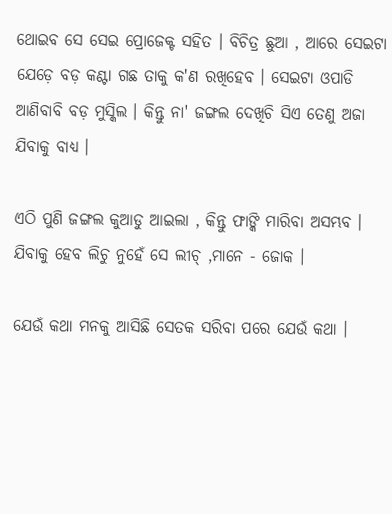ଥୋଇବ ସେ ସେଇ ପ୍ରୋଜେକ୍ଟ ସହିତ । ବିଚିତ୍ର ଛୁଆ , ଆରେ ସେଇଟା ଯେଡ଼େ ବଡ଼ କଣ୍ଟା ଗଛ ତାକୁ କ'ଣ ରଖିହେବ । ସେଇଟା ଓପାଡି ଆଣିବାବି ବଡ଼ ମୁସ୍କିଲ । କିନ୍ତୁ ନା' ଜଙ୍ଗଲ ଦେଖିଚି ସିଏ ତେଣୁ ଅଜା ଯିବାକୁ ବାଧ୍ୟ ।

ଏଠି ପୁଣି ଜଙ୍ଗଲ କୁଆଡୁ ଆଇଲା , କିନ୍ତୁ ଫାଙ୍କି ମାରିବା ଅସମ୍ଭବ । ଯିବାକୁ ହେବ ଲିଚୁ ନୁହେଁ ସେ ଲୀଚ୍ ,ମାନେ - ଜୋକ ।

ଯେଉଁ କଥା ମନକୁ ଆସିଛି ସେତକ ସରିବା ପରେ ଯେଉଁ କଥା ।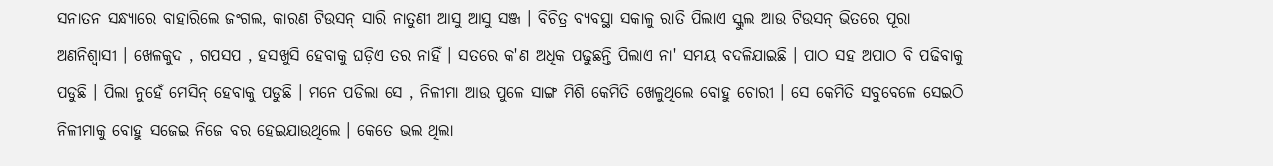ସନାତନ ସନ୍ଧ୍ୟାରେ ବାହାରିଲେ ଜଂଗଲ, କାରଣ ଟିଉସନ୍ ସାରି ନାତୁଣୀ ଆସୁ ଆସୁ ସଞ୍ଜ । ବିଚିତ୍ର ବ୍ୟବସ୍ଥା ସକାଳୁ ରାତି ପିଲାଏ ସ୍କୁଲ ଆଉ ଟିଉସନ୍ ଭିତରେ ପୂରା ଅଣନିଶ୍ଵାସୀ । ଖେଳକୁଦ , ଗପସପ , ହସଖୁସି ହେବାକୁ ଘଡ଼ିଏ ତର ନାହିଁ । ସତରେ କ'ଣ ଅଧିକ ପଢୁଛନ୍ତି ପିଲାଏ ନା' ସମୟ ବଦଳିଯାଇଛି । ପାଠ ସହ ଅପାଠ ବି ପଢିବାକୁ ପଡୁଛି । ପିଲା ନୁହେଁ ମେସିନ୍ ହେବାକୁ ପଡୁଛି । ମନେ ପଡିଲା ସେ , ନିଳୀମା ଆଉ ପୁଳେ ସାଙ୍ଗ ମିଶି କେମିତି ଖେଳୁଥିଲେ ବୋହୁ ଚୋରୀ । ସେ କେମିତି ସବୁବେଳେ ସେଇଠି ନିଳୀମାକୁ ବୋହୁ ସଜେଇ ନିଜେ ବର ହେଇଯାଉଥିଲେ । କେତେ ଭଲ ଥିଲା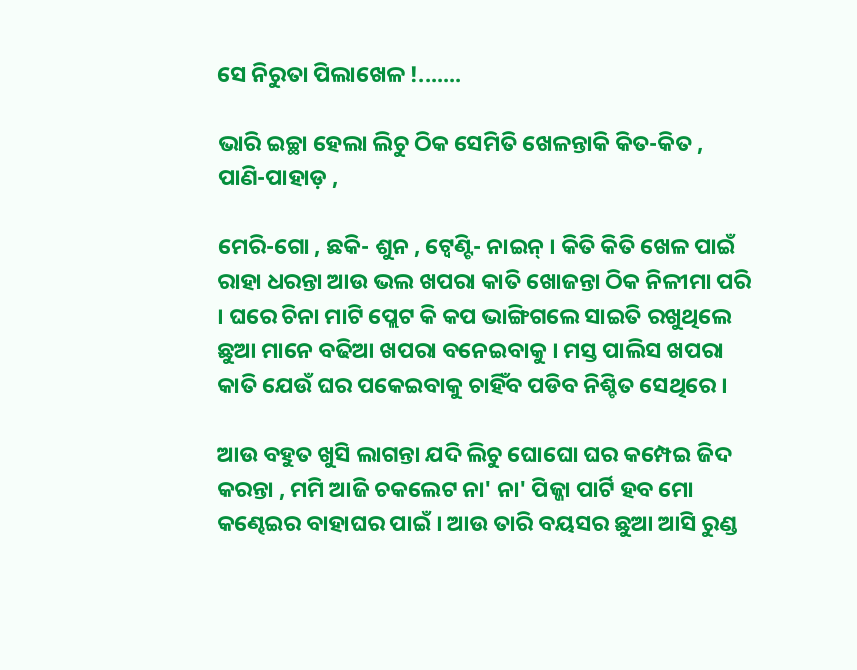ସେ ନିରୁତା ପିଲାଖେଳ !.......

ଭାରି ଇଚ୍ଛା ହେଲା ଲିଚୁ ଠିକ ସେମିତି ଖେଳନ୍ତାକି କିତ-କିତ , ପାଣି-ପାହାଡ଼ ,

ମେରି-ଗୋ , ଛକି- ଶୁନ , ଟ୍ୱେଣ୍ଟି- ନାଇନ୍ । କିତି କିତି ଖେଳ ପାଇଁ ରାହା ଧରନ୍ତା ଆଉ ଭଲ ଖପରା କାତି ଖୋଜନ୍ତା ଠିକ ନିଳୀମା ପରି । ଘରେ ଚିନା ମାଟି ପ୍ଲେଟ କି କପ ଭାଙ୍ଗିଗଲେ ସାଇତି ରଖୁଥିଲେ ଛୁଆ ମାନେ ବଢିଆ ଖପରା ବନେଇବାକୁ । ମସ୍ତ ପାଲିସ ଖପରା କାତି ଯେଉଁ ଘର ପକେଇବାକୁ ଚାହିଁବ ପଡିବ ନିଶ୍ଚିତ ସେଥିରେ ।

ଆଉ ବହୁତ ଖୁସି ଲାଗନ୍ତା ଯଦି ଲିଚୁ ଘୋଘୋ ଘର କମ୍ପେଇ ଜିଦ କରନ୍ତା , ମମି ଆଜି ଚକଲେଟ ନା' ନା' ପିଜ୍ଜା ପାର୍ଟି ହବ ମୋ କଣ୍ଢେଇର ବାହାଘର ପାଇଁ । ଆଉ ତାରି ବୟସର ଛୁଆ ଆସି ରୁଣ୍ଡ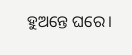ହୁଅନ୍ତେ ଘରେ।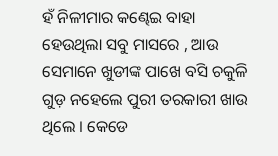ହଁ ନିଳୀମାର କଣ୍ଢେଇ ବାହା ହେଉଥିଲା ସବୁ ମାସରେ , ଆଉ ସେମାନେ ଖୁଡୀଙ୍କ ପାଖେ ବସି ଚକୁଳି ଗୁଡ଼ ନହେଲେ ପୁରୀ ତରକାରୀ ଖାଉ ଥିଲେ । କେଡେ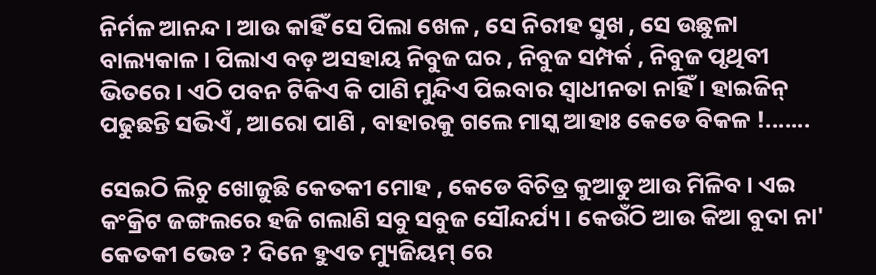ନିର୍ମଳ ଆନନ୍ଦ । ଆଉ କାହିଁ ସେ ପିଲା ଖେଳ , ସେ ନିରୀହ ସୁଖ , ସେ ଉଛୁଳା ବାଲ୍ୟକାଳ । ପିଲାଏ ବଡ଼ ଅସହାୟ ନିବୁଜ ଘର , ନିବୁଜ ସମ୍ପର୍କ , ନିବୁଜ ପୃଥିବୀ ଭିତରେ । ଏଠି ପବନ ଟିକିଏ କି ପାଣି ମୁନ୍ଦିଏ ପିଇବାର ସ୍ୱାଧୀନତା ନାହିଁ । ହାଇଜିନ୍ ପଢୁଛନ୍ତି ସଭିଏଁ , ଆରୋ ପାଣି , ବାହାରକୁ ଗଲେ ମାସ୍କ ଆହାଃ କେଡେ ବିକଳ !.......

ସେଇଠି ଲିଚୁ ଖୋଜୁଛି କେତକୀ ମୋହ , କେଡେ ବିଚିତ୍ର କୁଆଡୁ ଆଉ ମିଳିବ । ଏଇ କଂକ୍ରିଟ ଜଙ୍ଗଲରେ ହଜି ଗଲାଣି ସବୁ ସବୁଜ ସୌନ୍ଦର୍ଯ୍ୟ । କେଉଁଠି ଆଉ କିଆ ବୁଦା ନା' କେତକୀ ଭେଡ ? ଦିନେ ହୁଏତ ମ୍ୟୁଜିୟମ୍ ରେ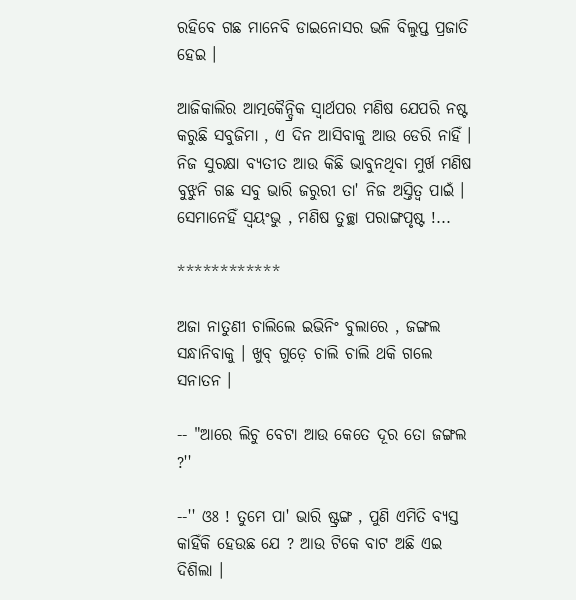ରହିବେ ଗଛ ମାନେବି ଡାଇନୋସର ଭଳି ବିଲୁପ୍ତ ପ୍ରଜାତି ହେଇ ।

ଆଜିକାଲିର ଆତ୍ମକୈନ୍ଦ୍ରିକ ସ୍ୱାର୍ଥପର ମଣିଷ ଯେପରି ନଷ୍ଟ କରୁଛି ସବୁଜିମା , ଏ ଦିନ ଆସିବାକୁ ଆଉ ଡେରି ନାହିଁ । ନିଜ ସୁରକ୍ଷା ବ୍ୟତୀତ ଆଉ କିଛି ଭାବୁନଥିବା ମୁର୍ଖ ମଣିଷ ବୁଝୁନି ଗଛ ସବୁ ଭାରି ଜରୁରୀ ତା' ନିଜ ଅସ୍ତିତ୍ୱ ପାଇଁ । ସେମାନେହିଁ ସ୍ୱୟଂଭୁ , ମଣିଷ ତୁଚ୍ଛା ପରାଙ୍ଗପୃଷ୍ଟ !...

************

ଅଜା ନାତୁଣୀ ଚାଲିଲେ ଇଭିନିଂ ବୁଲାରେ , ଜଙ୍ଗଲ ସନ୍ଧାନିବାକୁ । ଖୁବ୍ ଗୁଡ଼େ ଚାଲି ଚାଲି ଥକି ଗଲେ ସନାତନ ।

-- "ଆରେ ଲିଚୁ ବେଟା ଆଉ କେତେ ଦୂର ତୋ ଜଙ୍ଗଲ ?''

--'' ଓଃ ! ତୁମେ ପା' ଭାରି ଷ୍ଟ୍ରଙ୍ଗ , ପୁଣି ଏମିତି ବ୍ୟସ୍ତ କାହିଁକି ହେଉଛ ଯେ ? ଆଉ ଟିକେ ବାଟ ଅଛି ଏଇ ଦିଶିଲା ।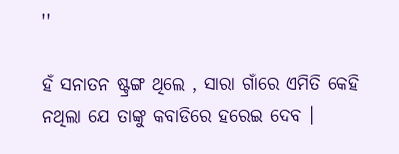''

ହଁ ସନାତନ ଷ୍ଟ୍ରଙ୍ଗ ଥିଲେ , ସାରା ଗାଁରେ ଏମିତି କେହି ନଥିଲା ଯେ ତାଙ୍କୁ କବାଡିରେ ହରେଇ ଦେବ ।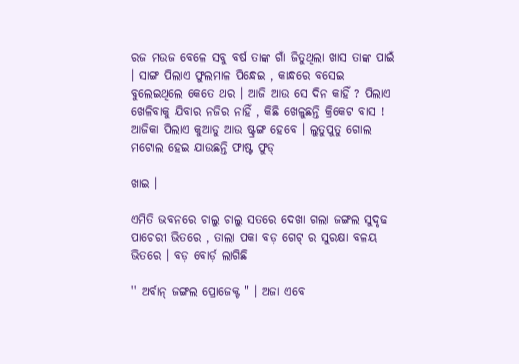ରଜ ମଉଜ ବେଳେ ସବୁ ବର୍ଷ ତାଙ୍କ ଗାଁ ଜିତୁଥିଲା ଖାସ ତାଙ୍କ ପାଇଁ । ସାଙ୍ଗ ପିଲାଏ ଫୁଲମାଳ ପିନ୍ଧେଇ , କାନ୍ଧରେ ବସେଇ ବୁଲେଇଥିଲେ କେତେ ଥର । ଆଜି ଆଉ ସେ ଦିନ କାହିଁ ? ପିଲାଏ ଖେଳିବାକୁ ଯିବାର ନଜିର ନାହିଁ , କିଛି ଖେଳୁଛନ୍ତି କ୍ରିକେଟ ବାସ ! ଆଜିକା ପିଲାଏ କୁଆଡୁ ଆଉ ଷ୍ଟ୍ରଙ୍ଗ ହେବେ । ଲୁତୁପୁତୁ ଗୋଲ ମଟୋଲ ହେଇ ଯାଉଛନ୍ତି ଫାଷ୍ଟ ଫୁଡ୍

ଖାଇ ।

ଏମିତି ଭବନରେ ଚାଲୁ ଚାଲୁ ସତରେ ଦେଖା ଗଲା ଜଙ୍ଗଲ ସୁଦୃଢ ପାଚେରୀ ଭିତରେ , ତାଲା ପକା ବଡ଼ ଗେଟ୍ ର ସୁରକ୍ଷା ବଳୟ ଭିତରେ । ବଡ଼ ବୋର୍ଡ଼ ଲାଗିଛି

'' ଅର୍ବାନ୍ ଜଙ୍ଗଲ ପ୍ରୋଜେକ୍ଟ " । ଅଜା ଏବେ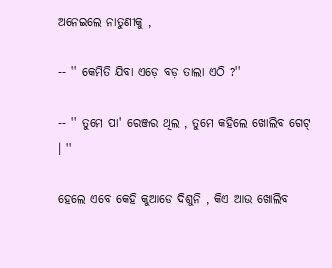ଅନେଇଲେ ନାତୁଣୀକୁ ,

-- '' କେମିତି ଯିବା ଏଡ଼େ ବଡ଼ ତାଲା ଏଠି ?''

-- '' ତୁମେ ପା' ରେଞ୍ଜର ଥିଲ , ତୁମେ କହିଲେ ଖୋଲିବ ଗେଟ୍ । ''

ହେଲେ ଏବେ କେହି କୁଆଡେ ଦିଶୁନି , କିଏ ଆଉ ଖୋଲିବ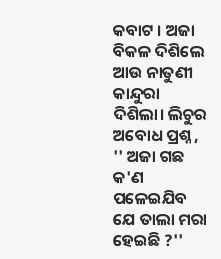କବାଟ । ଅଜା ବିକଳ ଦିଶିଲେ ଆଉ ନାତୁଣୀ କାନ୍ଦୁରା ଦିଶିଲା। ଲିଚୁର ଅବୋଧ ପ୍ରଶ୍ନ , '' ଅଜା ଗଛ କ'ଣ ପଳେଇଯିବ ଯେ ତାଲା ମରା ହେଇଛି ?''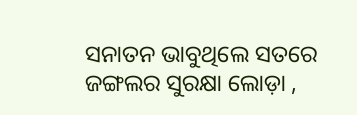ସନାତନ ଭାବୁଥିଲେ ସତରେ ଜଙ୍ଗଲର ସୁରକ୍ଷା ଲୋଡ଼ା ,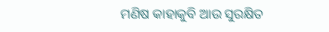ମଣିଷ କାହାକୁବି ଆଉ ସୁରକ୍ଷିତ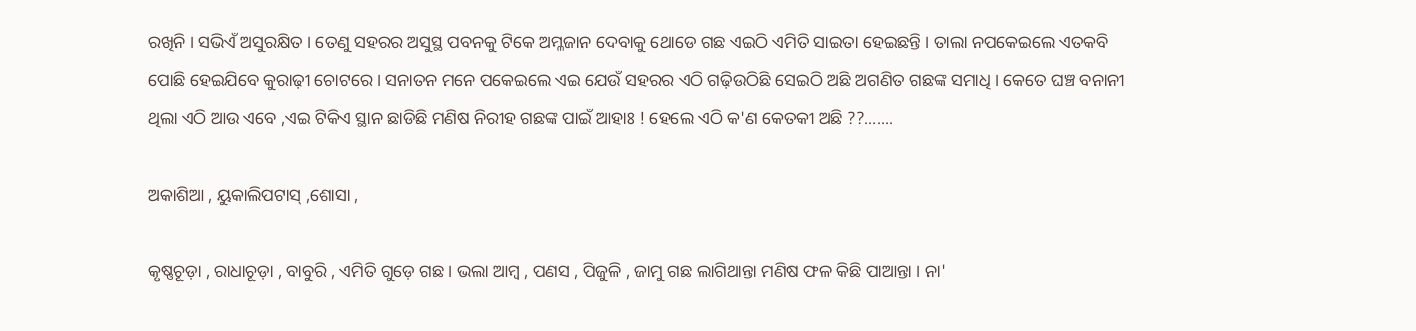ରଖିନି । ସଭିଏଁ ଅସୁରକ୍ଷିତ । ତେଣୁ ସହରର ଅସୁସ୍ଥ ପବନକୁ ଟିକେ ଅମ୍ଳଜାନ ଦେବାକୁ ଥୋଡେ ଗଛ ଏଇଠି ଏମିତି ସାଇତା ହେଇଛନ୍ତି । ତାଲା ନପକେଇଲେ ଏତକବି ପୋଛି ହେଇଯିବେ କୁରାଢ଼ୀ ଚୋଟରେ । ସନାତନ ମନେ ପକେଇଲେ ଏଇ ଯେଉଁ ସହରର ଏଠି ଗଢ଼ିଉଠିଛି ସେଇଠି ଅଛି ଅଗଣିତ ଗଛଙ୍କ ସମାଧି । କେତେ ଘଞ୍ଚ ବନାନୀ ଥିଲା ଏଠି ଆଉ ଏବେ ,ଏଇ ଟିକିଏ ସ୍ଥାନ ଛାଡିଛି ମଣିଷ ନିରୀହ ଗଛଙ୍କ ପାଇଁ ଆହାଃ ! ହେଲେ ଏଠି କ'ଣ କେତକୀ ଅଛି ??.......

ଅକାଶିଆ , ୟୁକାଲିପଟାସ୍ ,ଶୋସା ,

କୃଷ୍ଣଚୂଡ଼ା , ରାଧାଚୂଡ଼ା , ବାବୁରି , ଏମିତି ଗୁଡ଼େ ଗଛ । ଭଲା ଆମ୍ବ , ପଣସ , ପିଜୁଳି , ଜାମୁ ଗଛ ଲାଗିଥାନ୍ତା ମଣିଷ ଫଳ କିଛି ପାଆନ୍ତା । ନା'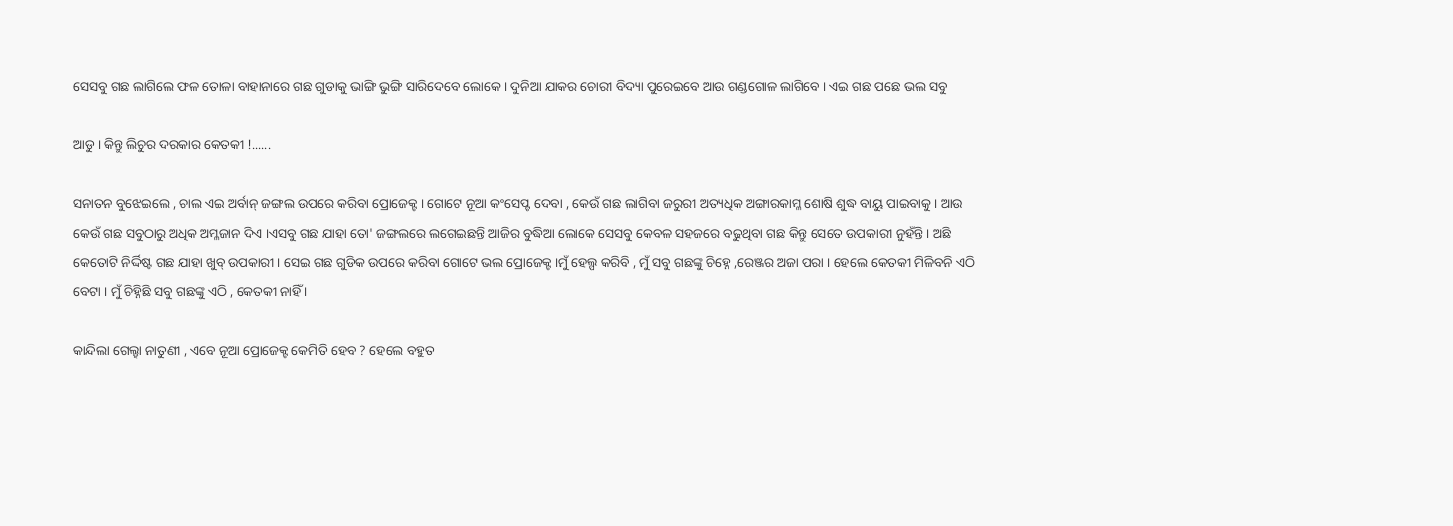ସେସବୁ ଗଛ ଲାଗିଲେ ଫଳ ତୋଳା ବାହାନାରେ ଗଛ ଗୁଡାକୁ ଭାଙ୍ଗି ଭୁଙ୍ଗି ସାରିଦେବେ ଲୋକେ । ଦୁନିଆ ଯାକର ଚୋରୀ ବିଦ୍ୟା ପୁରେଇବେ ଆଉ ଗଣ୍ଡଗୋଳ ଲାଗିବେ । ଏଇ ଗଛ ପଛେ ଭଲ ସବୁ

ଆଡୁ । କିନ୍ତୁ ଲିଚୁର ଦରକାର କେତକୀ !......

ସନାତନ ବୁଝେଇଲେ , ଚାଲ ଏଇ ଅର୍ବାନ୍ ଜଙ୍ଗଲ ଉପରେ କରିବା ପ୍ରୋଜେକ୍ଟ । ଗୋଟେ ନୂଆ କଂସେପ୍ଟ ଦେବା , କେଉଁ ଗଛ ଲାଗିବା ଜରୁରୀ ଅତ୍ୟଧିକ ଅଙ୍ଗାରକାମ୍ଳ ଶୋଷି ଶୁଦ୍ଧ ବାୟୁ ପାଇବାକୁ । ଆଉ କେଉଁ ଗଛ ସବୁଠାରୁ ଅଧିକ ଅମ୍ଳଜାନ ଦିଏ ।ଏସବୁ ଗଛ ଯାହା ତୋ' ଜଙ୍ଗଲରେ ଲଗେଇଛନ୍ତି ଆଜିର ବୁଦ୍ଧିଆ ଲୋକେ ସେସବୁ କେବଳ ସହଜରେ ବଢୁଥିବା ଗଛ କିନ୍ତୁ ସେତେ ଉପକାରୀ ନୁହଁନ୍ତି । ଅଛି କେତୋଟି ନିର୍ଦ୍ଦିଷ୍ଟ ଗଛ ଯାହା ଖୁବ୍ ଉପକାରୀ । ସେଇ ଗଛ ଗୁଡିକ ଉପରେ କରିବା ଗୋଟେ ଭଲ ପ୍ରୋଜେକ୍ଟ ।ମୁଁ ହେଲ୍ପ କରିବି , ମୁଁ ସବୁ ଗଛଙ୍କୁ ଚିହ୍ନେ ,ରେଞ୍ଜର ଅଜା ପରା । ହେଲେ କେତକୀ ମିଳିବନି ଏଠି ବେଟା । ମୁଁ ଚିହ୍ନିଛି ସବୁ ଗଛଙ୍କୁ ଏଠି , କେତକୀ ନାହିଁ ।

କାନ୍ଦିଲା ଗେଲ୍ହା ନାତୁଣୀ , ଏବେ ନୂଆ ପ୍ରୋଜେକ୍ଟ କେମିତି ହେବ ? ହେଲେ ବହୁତ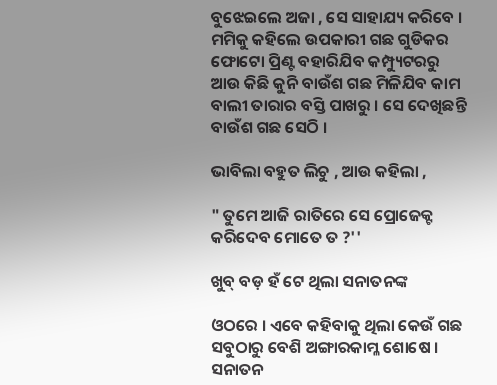ବୁଝେଇଲେ ଅଜା , ସେ ସାହାଯ୍ୟ କରିବେ । ମମିକୁ କହିଲେ ଉପକାରୀ ଗଛ ଗୁଡିକର ଫୋଟୋ ପ୍ରିଣ୍ଟ ବହାରିଯିବ କମ୍ପ୍ୟୁଟରରୁ ଆଉ କିଛି କୁନି ବାଉଁଶ ଗଛ ମିଳିଯିବ କାମ ବାଲୀ ତାରାର ବସ୍ତି ପାଖରୁ । ସେ ଦେଖିଛନ୍ତି ବାଉଁଶ ଗଛ ସେଠି ।

ଭାବିଲା ବହୁତ ଲିଚୁ , ଆଉ କହିଲା ,

" ତୁମେ ଆଜି ରାତିରେ ସେ ପ୍ରୋଜେକ୍ଟ କରିଦେବ ମୋତେ ତ ?''

ଖୁବ୍ ବଡ଼ ହଁ ଟେ ଥିଲା ସନାତନଙ୍କ

ଓଠରେ । ଏବେ କହିବାକୁ ଥିଲା କେଉଁ ଗଛ ସବୁଠାରୁ ବେଶି ଅଙ୍ଗାରକାମ୍ଳ ଶୋଷେ । ସନାତନ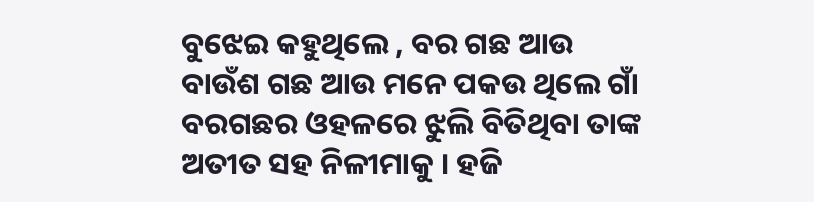ବୁଝେଇ କହୁଥିଲେ , ବର ଗଛ ଆଉ ବାଉଁଶ ଗଛ ଆଉ ମନେ ପକଉ ଥିଲେ ଗାଁ ବରଗଛର ଓହଳରେ ଝୁଲି ବିତିଥିବା ତାଙ୍କ ଅତୀତ ସହ ନିଳୀମାକୁ । ହଜି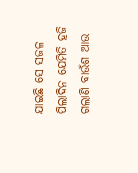ଯାଇଛି ସେ ସଜଳ ପିଲାଦିନ ଯେମିତି ହଜି ଗଲାଣି ବାଉଁଶ ଆଉ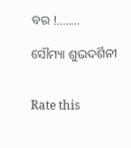ବର !........

ସୌମ୍ୟା ଶୁଭଦର୍ଶିନୀ


Rate this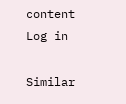content
Log in

Similar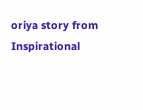oriya story from Inspirational